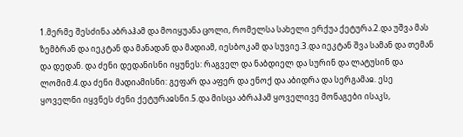1.მერმე შესძინა აბრაჰამ და მოიყუანა ცოლი, რომელსა სახელი ერქუა ქეტურა.2.და უშვა მას ზემბრან და იეკტან და მანადან და მადიამ, იესბოკამ და სუვიე.3.და იეკტან შვა სამან და თემან და დედან. და ძენი დედანისნი იყუნეს: რაგველ და ნაბდიელ და სურინ და ლატუსინ და ლომიმ.4.და ძენი მადიამისნი: გეფარ და აფერ და ენოქ და აბიდრა და სერგამაჲ. ესე ყოველნი იყვნეს ძენი ქეტურაჲსნი.5.და მისცა აბრაჰამ ყოველივე მონაგები ისაკს,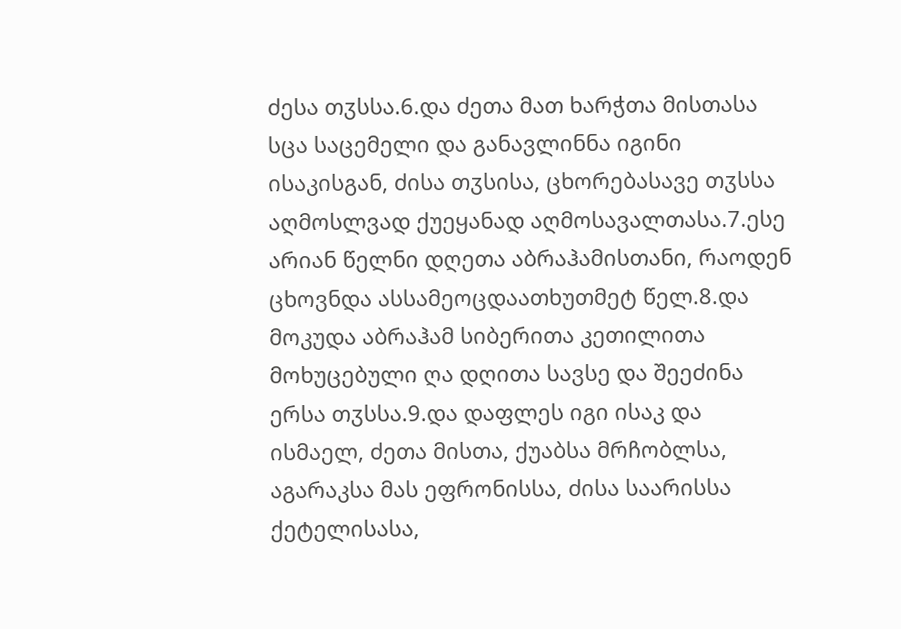ძესა თჳსსა.6.და ძეთა მათ ხარჭთა მისთასა სცა საცემელი და განავლინნა იგინი ისაკისგან, ძისა თჳსისა, ცხორებასავე თჳსსა აღმოსლვად ქუეყანად აღმოსავალთასა.7.ესე არიან წელნი დღეთა აბრაჰამისთანი, რაოდენ ცხოვნდა ასსამეოცდაათხუთმეტ წელ.8.და მოკუდა აბრაჰამ სიბერითა კეთილითა მოხუცებული ღა დღითა სავსე და შეეძინა ერსა თჳსსა.9.და დაფლეს იგი ისაკ და ისმაელ, ძეთა მისთა, ქუაბსა მრჩობლსა, აგარაკსა მას ეფრონისსა, ძისა საარისსა ქეტელისასა,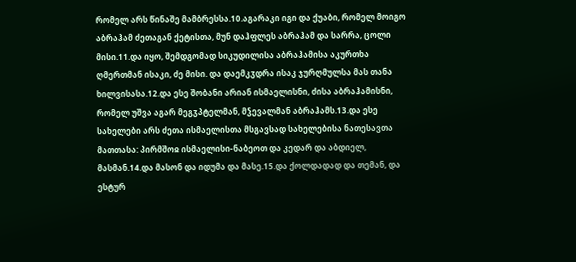რომელ არს წინაშე მამბრესსა.10.აგარაკი იგი და ქუაბი, რომელ მოიგო აბრაჰამ ძეთაგან ქეტისთა, მუნ დაჰფლეს აბრაჰამ და სარრა, ცოლი მისი.11.და იყო, შემდგომად სიკუდილისა აბრაჰამისა აკურთხა ღმერთმან ისაკი, ძე მისი. და დაემკჳდრა ისაკ ჯურღმულსა მას თანა ხილვისასა.12.და ესე შობანი არიან ისმაელისნი, ძისა აბრაჰამისნი, რომელ უშვა აგარ მეგჳპტელმან, მჴევალმან აბრაჰამს.13.და ესე სახელები არს ძეთა ისმაელისთა მსგავსად სახელებისა ნათესავთა მათთასა: პირმშოჲ ისმაელისი-ნაბეოთ და კედარ და აბდიელ, მასმან.14.და მასონ და იდუმა და მასე.15.და ქოლდადად და თემან, და ესტურ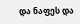და ნაფეს და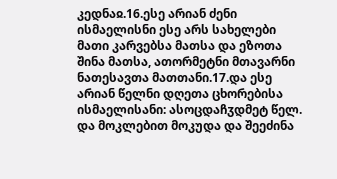კედნაჲ.16.ესე არიან ძენი ისმაელისნი ესე არს სახელები მათი კარვებსა მათსა და ეზოთა შინა მათსა, ათორმეტნი მთავარნი ნათესავთა მათთანი.17.და ესე არიან წელნი დღეთა ცხორებისა ისმაელისანი: ასოცდაჩჳდმეტ წელ. და მოკლებით მოკუდა და შეეძინა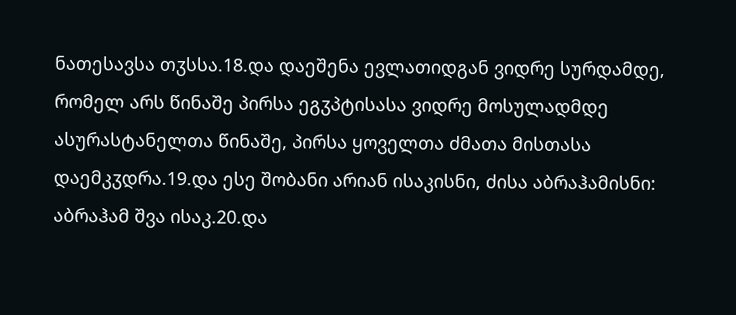ნათესავსა თჳსსა.18.და დაეშენა ევლათიდგან ვიდრე სურდამდე, რომელ არს წინაშე პირსა ეგჳპტისასა ვიდრე მოსულადმდე ასურასტანელთა წინაშე, პირსა ყოველთა ძმათა მისთასა დაემკჳდრა.19.და ესე შობანი არიან ისაკისნი, ძისა აბრაჰამისნი: აბრაჰამ შვა ისაკ.20.და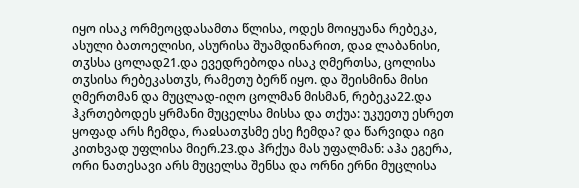იყო ისაკ ორმეოცდასამთა წლისა, ოდეს მოიყუანა რებეკა, ასული ბათოელისი, ასურისა შუამდინარით, დაჲ ლაბანისი, თჳსსა ცოლად21.და ევედრებოდა ისაკ ღმერთსა, ცოლისა თჳსისა რებეკასთჳს, რამეთუ ბერწ იყო. და შეისმინა მისი ღმერთმან და მუცლად-იღო ცოლმან მისმან, რებეკა22.და ჰკრთებოდეს ყრმანი მუცელსა მისსა და თქუა: უკუეთუ ესრეთ ყოფად არს ჩემდა, რაჲსათჳსმე ესე ჩემდა? და წარვიდა იგი კითხვად უფლისა მიერ.23.და ჰრქუა მას უფალმან: აჰა ეგერა, ორი ნათესავი არს მუცელსა შენსა და ორნი ერნი მუცლისა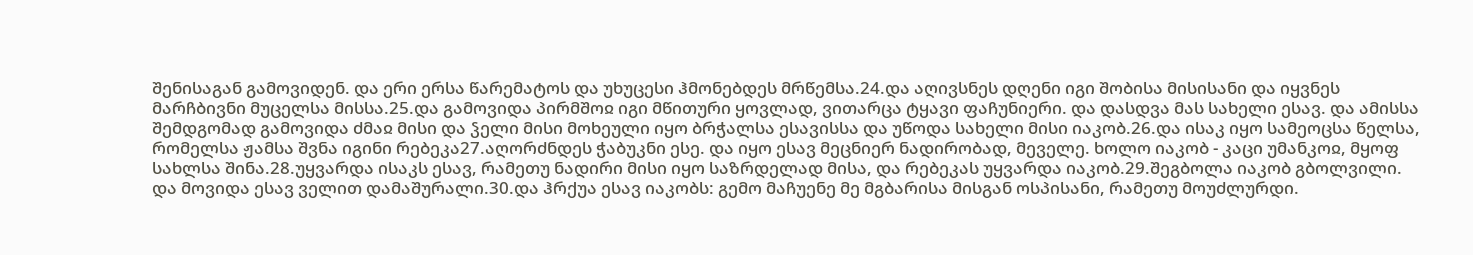შენისაგან გამოვიდენ. და ერი ერსა წარემატოს და უხუცესი ჰმონებდეს მრწემსა.24.და აღივსნეს დღენი იგი შობისა მისისანი და იყვნეს მარჩბივნი მუცელსა მისსა.25.და გამოვიდა პირმშოჲ იგი მწითური ყოვლად, ვითარცა ტყავი ფაჩუნიერი. და დასდვა მას სახელი ესავ. და ამისსა შემდგომად გამოვიდა ძმაჲ მისი და ჴელი მისი მოხეული იყო ბრჭალსა ესავისსა და უწოდა სახელი მისი იაკობ.26.და ისაკ იყო სამეოცსა წელსა, რომელსა ჟამსა შვნა იგინი რებეკა27.აღორძნდეს ჭაბუკნი ესე. და იყო ესავ მეცნიერ ნადირობად, მეველე. ხოლო იაკობ - კაცი უმანკოჲ, მყოფ სახლსა შინა.28.უყვარდა ისაკს ესავ, რამეთუ ნადირი მისი იყო საზრდელად მისა, და რებეკას უყვარდა იაკობ.29.შეგბოლა იაკობ გბოლვილი. და მოვიდა ესავ ველით დამაშურალი.30.და ჰრქუა ესავ იაკობს: გემო მაჩუენე მე მგბარისა მისგან ოსპისანი, რამეთუ მოუძლურდი.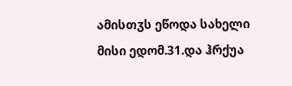ამისთჳს ეწოდა სახელი მისი ედომ.31.და ჰრქუა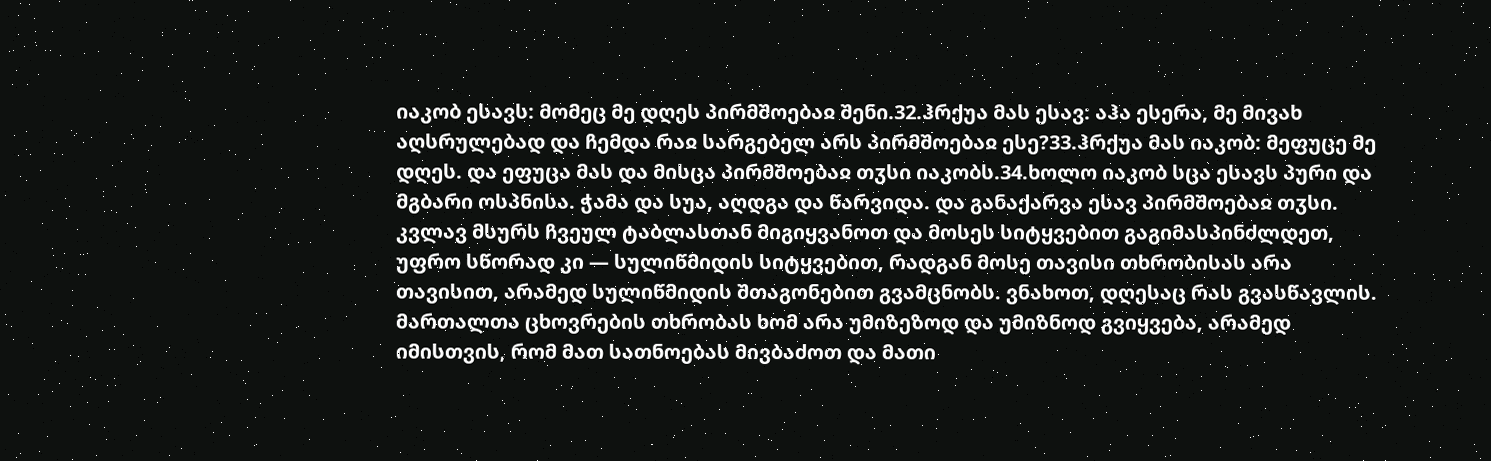იაკობ ესავს: მომეც მე დღეს პირმშოებაჲ შენი.32.ჰრქუა მას ესავ: აჰა ესერა, მე მივახ აღსრულებად და ჩემდა რაჲ სარგებელ არს პირმშოებაჲ ესე?33.ჰრქუა მას იაკობ: მეფუცე მე დღეს. და ეფუცა მას და მისცა პირმშოებაჲ თჳსი იაკობს.34.ხოლო იაკობ სცა ესავს პური და მგბარი ოსპნისა. ჭამა და სუა, აღდგა და წარვიდა. და განაქარვა ესავ პირმშოებაჲ თჳსი.
კვლავ მსურს ჩვეულ ტაბლასთან მიგიყვანოთ და მოსეს სიტყვებით გაგიმასპინძლდეთ, უფრო სწორად კი — სულიწმიდის სიტყვებით, რადგან მოსე თავისი თხრობისას არა თავისით, არამედ სულიწმიდის შთაგონებით გვამცნობს. ვნახოთ, დღესაც რას გვასწავლის. მართალთა ცხოვრების თხრობას ხომ არა უმიზეზოდ და უმიზნოდ გვიყვება, არამედ იმისთვის, რომ მათ სათნოებას მივბაძოთ და მათი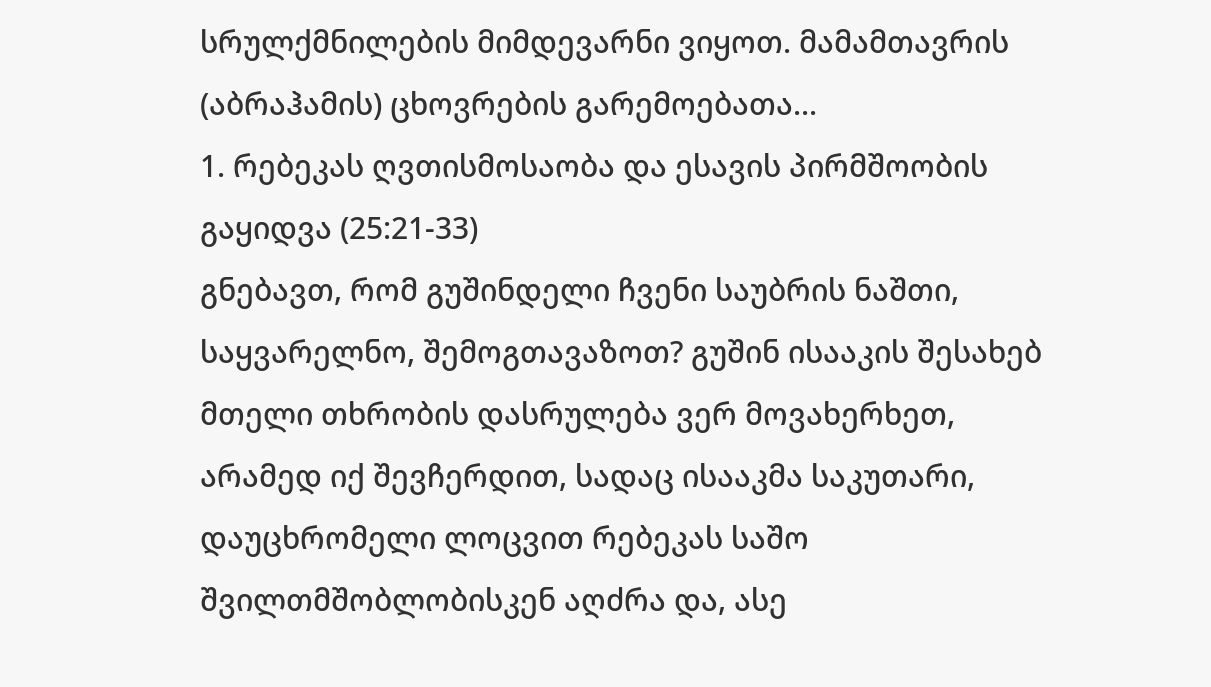სრულქმნილების მიმდევარნი ვიყოთ. მამამთავრის (აბრაჰამის) ცხოვრების გარემოებათა...
1. რებეკას ღვთისმოსაობა და ესავის პირმშოობის გაყიდვა (25:21-33)
გნებავთ, რომ გუშინდელი ჩვენი საუბრის ნაშთი, საყვარელნო, შემოგთავაზოთ? გუშინ ისააკის შესახებ მთელი თხრობის დასრულება ვერ მოვახერხეთ, არამედ იქ შევჩერდით, სადაც ისააკმა საკუთარი, დაუცხრომელი ლოცვით რებეკას საშო შვილთმშობლობისკენ აღძრა და, ასე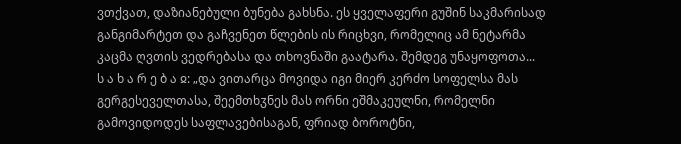ვთქვათ, დაზიანებული ბუნება გახსნა. ეს ყველაფერი გუშინ საკმარისად განგიმარტეთ და გაჩვენეთ წლების ის რიცხვი, რომელიც ამ ნეტარმა კაცმა ღვთის ვედრებასა და თხოვნაში გაატარა. შემდეგ უნაყოფოთა...
ს ა ხ ა რ ე ბ ა ჲ: „და ვითარცა მოვიდა იგი მიერ კერძო სოფელსა მას გერგესეველთასა, შეემთხჳნეს მას ორნი ეშმაკეულნი, რომელნი გამოვიდოდეს საფლავებისაგან, ფრიად ბოროტნი,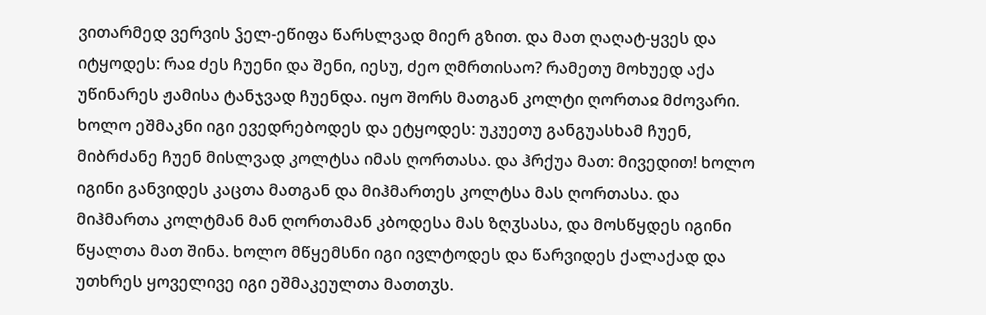ვითარმედ ვერვის ჴელ-ეწიფა წარსლვად მიერ გზით. და მათ ღაღატ-ყვეს და იტყოდეს: რაჲ ძეს ჩუენი და შენი, იესუ, ძეო ღმრთისაო? რამეთუ მოხუედ აქა უწინარეს ჟამისა ტანჯვად ჩუენდა. იყო შორს მათგან კოლტი ღორთაჲ მძოვარი. ხოლო ეშმაკნი იგი ევედრებოდეს და ეტყოდეს: უკუეთუ განგუასხამ ჩუენ, მიბრძანე ჩუენ მისლვად კოლტსა იმას ღორთასა. და ჰრქუა მათ: მივედით! ხოლო იგინი განვიდეს კაცთა მათგან და მიჰმართეს კოლტსა მას ღორთასა. და მიჰმართა კოლტმან მან ღორთამან კბოდესა მას ზღჳსასა, და მოსწყდეს იგინი წყალთა მათ შინა. ხოლო მწყემსნი იგი ივლტოდეს და წარვიდეს ქალაქად და უთხრეს ყოველივე იგი ეშმაკეულთა მათთჳს.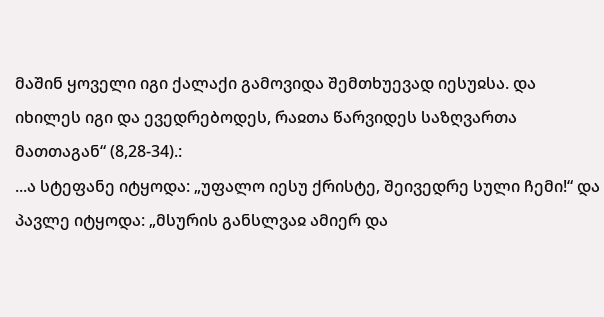მაშინ ყოველი იგი ქალაქი გამოვიდა შემთხუევად იესუჲსა. და იხილეს იგი და ევედრებოდეს, რაჲთა წარვიდეს საზღვართა მათთაგან“ (8,28-34).:
...ა სტეფანე იტყოდა: „უფალო იესუ ქრისტე, შეივედრე სული ჩემი!“ და პავლე იტყოდა: „მსურის განსლვაჲ ამიერ და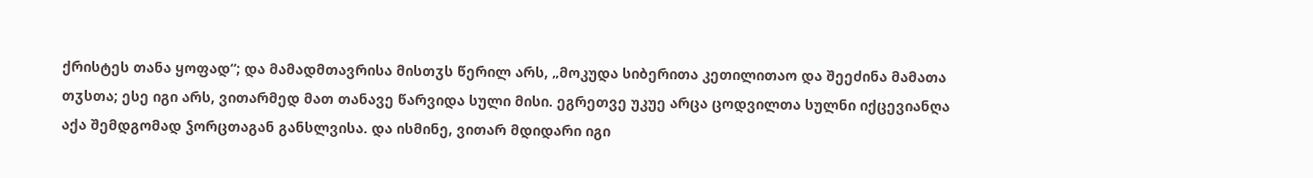ქრისტეს თანა ყოფად“; და მამადმთავრისა მისთჳს წერილ არს, „მოკუდა სიბერითა კეთილითაო და შეეძინა მამათა თჳსთა; ესე იგი არს, ვითარმედ მათ თანავე წარვიდა სული მისი. ეგრეთვე უკუე არცა ცოდვილთა სულნი იქცევიანღა აქა შემდგომად ჴორცთაგან განსლვისა. და ისმინე, ვითარ მდიდარი იგი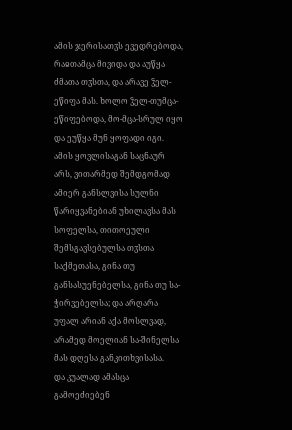ამის ჯერისათჳს ევედრებოდა, რაჲთამცა მივიდა და აუწყა ძმათა თჳსთა, და არავე ჴელ-ეწიფა მას. ხოლო ჴელ-თუმცა-ეწიფებოდა, მო-მცა-სრულ იყო და ეუწყა მუნ ყოფადი იგი.
ამის ყოვლისაგან საცნაურ არს, ვითარმედ შემდგომად ამიერ განსლვისა სულნი წარიყვანებიან უხილავსა მას სოფელსა, თითოეული შემსგავსებულსა თჳსთა საქმეთასა, გინა თუ განსასუენებელსა, გინა თუ სა-ჭირვებელსა; და არღარა უფალ არიან აქა მოსლვად, არამედ მოელიან სა-შინელსა მას დღესა განკითხვისასა.
და კუალად ამასცა გამოეძიებენ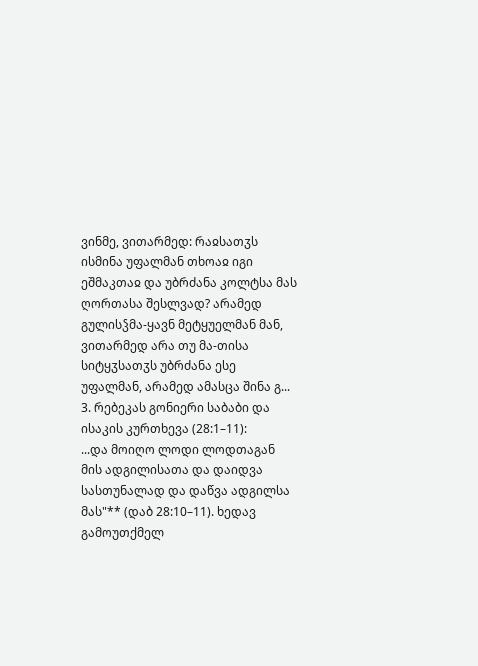ვინმე, ვითარმედ: რაჲსათჳს ისმინა უფალმან თხოაჲ იგი ეშმაკთაჲ და უბრძანა კოლტსა მას ღორთასა შესლვად? არამედ გულისჴმა-ყავნ მეტყუელმან მან, ვითარმედ არა თუ მა-თისა სიტყჳსათჳს უბრძანა ესე უფალმან, არამედ ამასცა შინა გ...
3. რებეკას გონიერი საბაბი და ისაკის კურთხევა (28:1–11):
...და მოიღო ლოდი ლოდთაგან მის ადგილისათა და დაიდვა სასთუნალად და დაწვა ადგილსა მას"** (დაბ 28:10–11). ხედავ გამოუთქმელ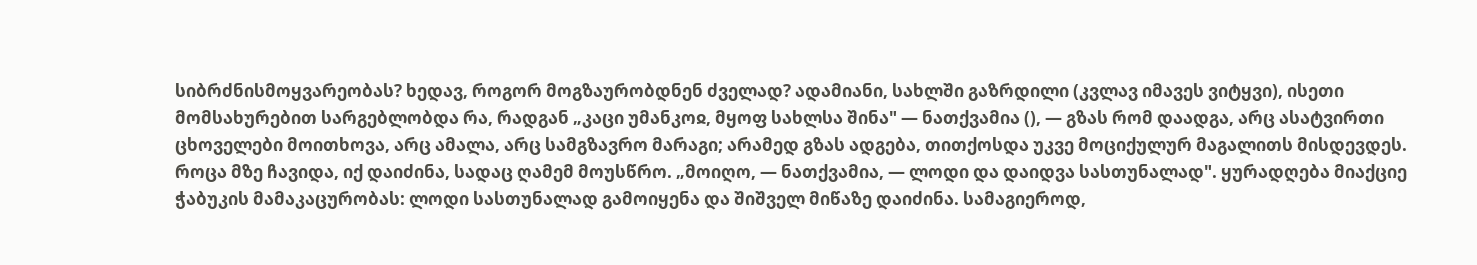სიბრძნისმოყვარეობას? ხედავ, როგორ მოგზაურობდნენ ძველად? ადამიანი, სახლში გაზრდილი (კვლავ იმავეს ვიტყვი), ისეთი მომსახურებით სარგებლობდა რა, რადგან „კაცი უმანკოჲ, მყოფ სახლსა შინა" — ნათქვამია (), — გზას რომ დაადგა, არც ასატვირთი ცხოველები მოითხოვა, არც ამალა, არც სამგზავრო მარაგი; არამედ გზას ადგება, თითქოსდა უკვე მოციქულურ მაგალითს მისდევდეს. როცა მზე ჩავიდა, იქ დაიძინა, სადაც ღამემ მოუსწრო. „მოიღო, — ნათქვამია, — ლოდი და დაიდვა სასთუნალად". ყურადღება მიაქციე ჭაბუკის მამაკაცურობას: ლოდი სასთუნალად გამოიყენა და შიშველ მიწაზე დაიძინა. სამაგიეროდ,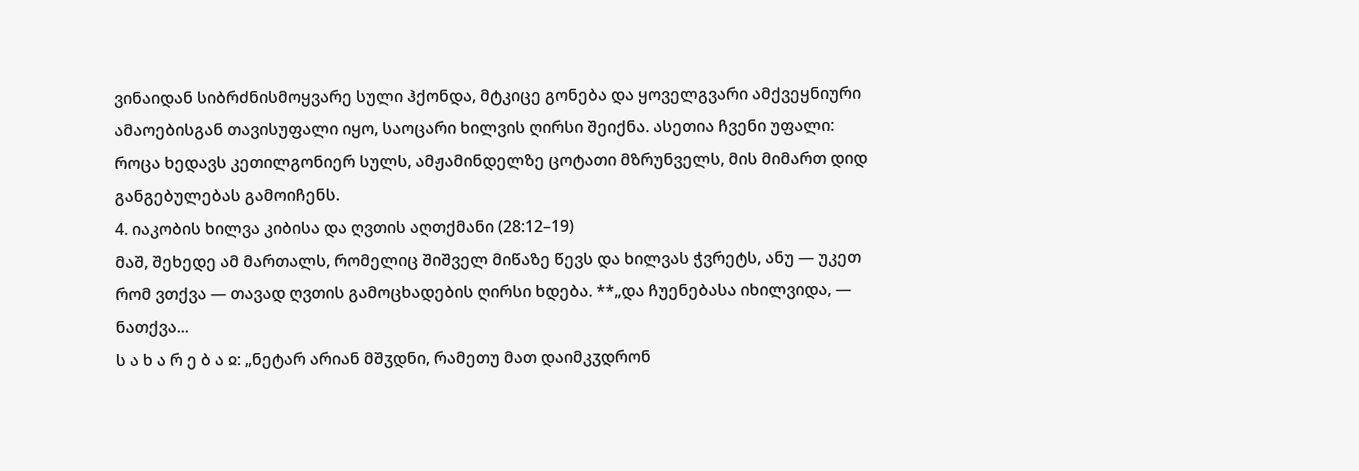ვინაიდან სიბრძნისმოყვარე სული ჰქონდა, მტკიცე გონება და ყოველგვარი ამქვეყნიური ამაოებისგან თავისუფალი იყო, საოცარი ხილვის ღირსი შეიქნა. ასეთია ჩვენი უფალი: როცა ხედავს კეთილგონიერ სულს, ამჟამინდელზე ცოტათი მზრუნველს, მის მიმართ დიდ განგებულებას გამოიჩენს.
4. იაკობის ხილვა კიბისა და ღვთის აღთქმანი (28:12–19)
მაშ, შეხედე ამ მართალს, რომელიც შიშველ მიწაზე წევს და ხილვას ჭვრეტს, ანუ — უკეთ რომ ვთქვა — თავად ღვთის გამოცხადების ღირსი ხდება. **„და ჩუენებასა იხილვიდა, — ნათქვა...
ს ა ხ ა რ ე ბ ა ჲ: „ნეტარ არიან მშჳდნი, რამეთუ მათ დაიმკჳდრონ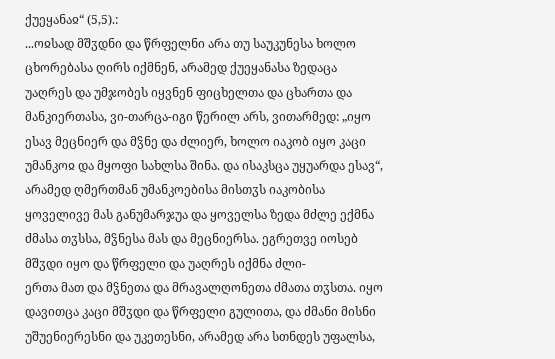ქუეყანაჲ“ (5,5).:
...ოჲსად მშჳდნი და წრფელნი არა თუ საუკუნესა ხოლო ცხორებასა ღირს იქმნენ, არამედ ქუეყანასა ზედაცა უაღრეს და უმჯობეს იყვნენ ფიცხელთა და ცხართა და მანკიერთასა, ვი-თარცა-იგი წერილ არს, ვითარმედ: „იყო ესავ მეცნიერ და მჴნე და ძლიერ, ხოლო იაკობ იყო კაცი უმანკოჲ და მყოფი სახლსა შინა. და ისაკსცა უყუარდა ესავ“, არამედ ღმერთმან უმანკოებისა მისთჳს იაკობისა ყოველივე მას განუმარჯუა და ყოველსა ზედა მძლე ექმნა ძმასა თჳსსა, მჴნესა მას და მეცნიერსა. ეგრეთვე იოსებ მშჳდი იყო და წრფელი და უაღრეს იქმნა ძლი-
ერთა მათ და მჴნეთა და მრავალღონეთა ძმათა თჳსთა. იყო დავითცა კაცი მშჳდი და წრფელი გულითა, და ძმანი მისნი უშუენიერესნი და უკეთესნი, არამედ არა სთნდეს უფალსა,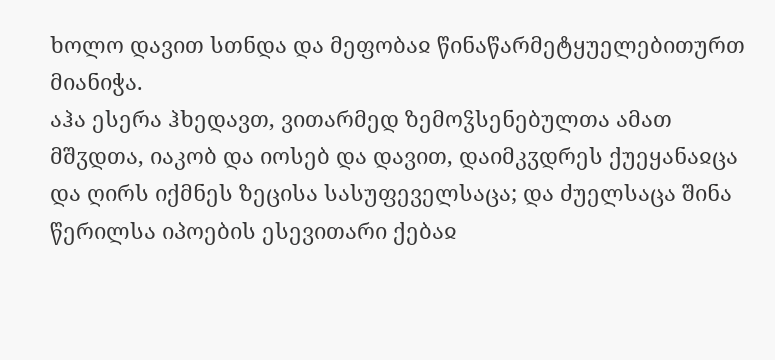ხოლო დავით სთნდა და მეფობაჲ წინაწარმეტყუელებითურთ მიანიჭა.
აჰა ესერა ჰხედავთ, ვითარმედ ზემოჴსენებულთა ამათ მშჳდთა, იაკობ და იოსებ და დავით, დაიმკჳდრეს ქუეყანაჲცა და ღირს იქმნეს ზეცისა სასუფეველსაცა; და ძუელსაცა შინა წერილსა იპოების ესევითარი ქებაჲ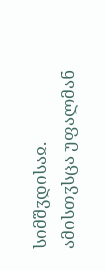სიმშჳდისაჲ. ამისთჳსცა უფალმან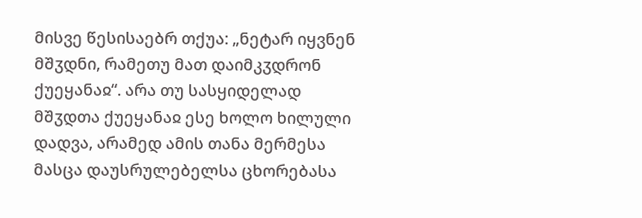მისვე წესისაებრ თქუა: „ნეტარ იყვნენ მშჳდნი, რამეთუ მათ დაიმკჳდრონ ქუეყანაჲ“. არა თუ სასყიდელად მშჳდთა ქუეყანაჲ ესე ხოლო ხილული დადვა, არამედ ამის თანა მერმესა მასცა დაუსრულებელსა ცხორებასა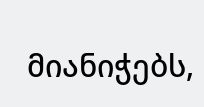მიანიჭებს,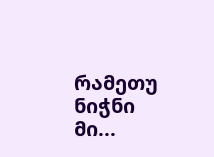რამეთუ ნიჭნი მი...